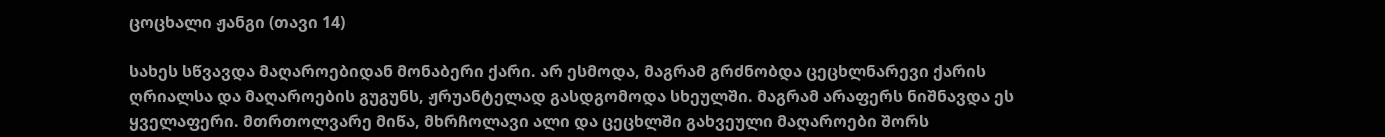ცოცხალი ჟანგი (თავი 14)

სახეს სწვავდა მაღაროებიდან მონაბერი ქარი. არ ესმოდა, მაგრამ გრძნობდა ცეცხლნარევი ქარის ღრიალსა და მაღაროების გუგუნს, ჟრუანტელად გასდგომოდა სხეულში. მაგრამ არაფერს ნიშნავდა ეს ყველაფერი. მთრთოლვარე მიწა, მხრჩოლავი ალი და ცეცხლში გახვეული მაღაროები შორს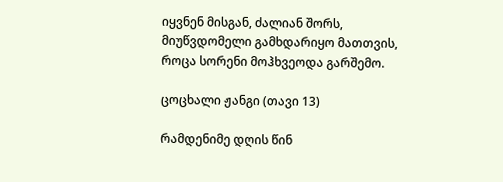იყვნენ მისგან, ძალიან შორს, მიუწვდომელი გამხდარიყო მათთვის, როცა სორენი მოჰხვეოდა გარშემო.

ცოცხალი ჟანგი (თავი 13)

რამდენიმე დღის წინ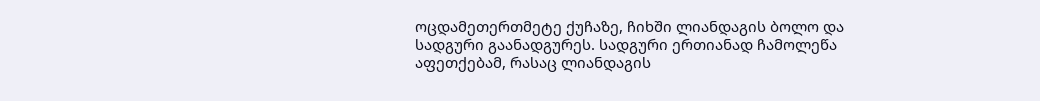ოცდამეთერთმეტე ქუჩაზე, ჩიხში ლიანდაგის ბოლო და სადგური გაანადგურეს. სადგური ერთიანად ჩამოლეწა აფეთქებამ, რასაც ლიანდაგის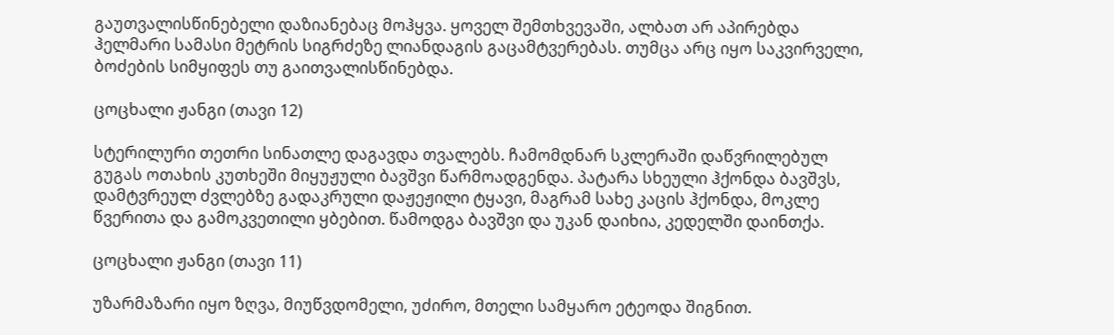გაუთვალისწინებელი დაზიანებაც მოჰყვა. ყოველ შემთხვევაში, ალბათ არ აპირებდა ჰელმარი სამასი მეტრის სიგრძეზე ლიანდაგის გაცამტვერებას. თუმცა არც იყო საკვირველი, ბოძების სიმყიფეს თუ გაითვალისწინებდა.

ცოცხალი ჟანგი (თავი 12)

სტერილური თეთრი სინათლე დაგავდა თვალებს. ჩამომდნარ სკლერაში დაწვრილებულ გუგას ოთახის კუთხეში მიყუჟული ბავშვი წარმოადგენდა. პატარა სხეული ჰქონდა ბავშვს, დამტვრეულ ძვლებზე გადაკრული დაჟეჟილი ტყავი, მაგრამ სახე კაცის ჰქონდა, მოკლე წვერითა და გამოკვეთილი ყბებით. წამოდგა ბავშვი და უკან დაიხია, კედელში დაინთქა.

ცოცხალი ჟანგი (თავი 11)

უზარმაზარი იყო ზღვა, მიუწვდომელი, უძირო, მთელი სამყარო ეტეოდა შიგნით.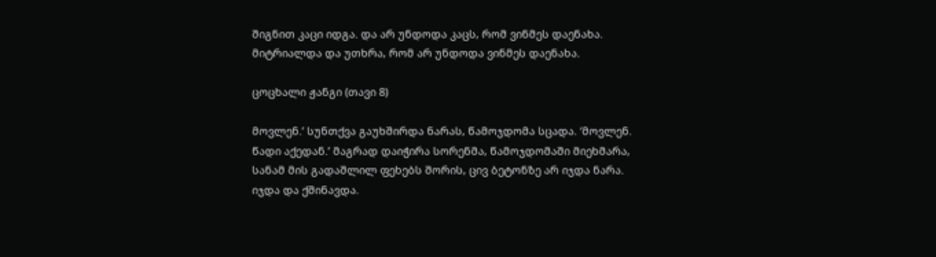შიგნით კაცი იდგა. და არ უნდოდა კაცს, რომ ვინმეს დაენახა. მიტრიალდა და უთხრა, რომ არ უნდოდა ვინმეს დაენახა.

ცოცხალი ჟანგი (თავი 8)

მოვლენ.’ სუნთქვა გაუხშირდა ნარას, წამოჯდომა სცადა. ‘მოვლენ. წადი აქედან.’ მაგრად დაიჭირა სორენმა, წამოჯდომაში მიეხმარა, სანამ მის გადაშლილ ფეხებს შორის, ცივ ბეტონზე არ იჯდა ნარა. იჯდა და ქშინავდა.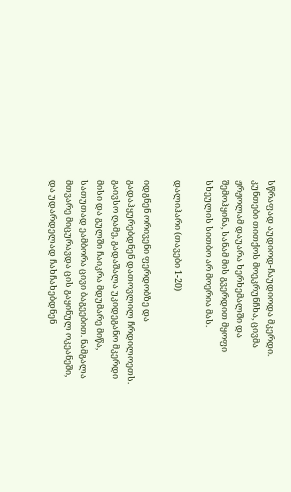სწრაფად აუდიოდ-ჩაუდიოდა მკერდი. კუნთები თითქოს მოეკრუნჩხა, ცივმა ჟრჟოლამ დაუარა ხერხემალში და შემოჰყინა, სანამ მის გვერდით მყოფი სხეულის სითბო არ მოერია მას.

დალიჰარი (თავები 1-20)

იდგნენ ორივენი ფერდობზე და გადაჰყურებდნენ დათოვლილ ჩრდილოეთს. გაივსო ღამე, გადაშალა უკიდეგანო მკერდი მისი და გულში ჩაიკრა მდუმარე მიწა, სათუთად ეამბორა ცივი ბაგეებით. ნამგალა მთვარე მიცურავდა ცის გაყინულ ოკეანეში, და უდარდელად ჩახჩახებდნენ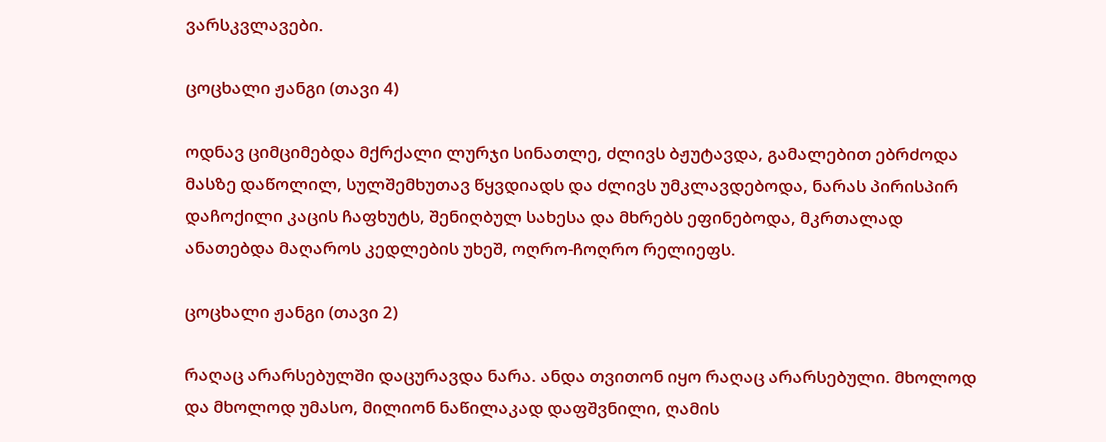ვარსკვლავები.

ცოცხალი ჟანგი (თავი 4)

ოდნავ ციმციმებდა მქრქალი ლურჯი სინათლე, ძლივს ბჟუტავდა, გამალებით ებრძოდა მასზე დაწოლილ, სულშემხუთავ წყვდიადს და ძლივს უმკლავდებოდა, ნარას პირისპირ დაჩოქილი კაცის ჩაფხუტს, შენიღბულ სახესა და მხრებს ეფინებოდა, მკრთალად ანათებდა მაღაროს კედლების უხეშ, ოღრო-ჩოღრო რელიეფს.

ცოცხალი ჟანგი (თავი 2)

რაღაც არარსებულში დაცურავდა ნარა. ანდა თვითონ იყო რაღაც არარსებული. მხოლოდ და მხოლოდ უმასო, მილიონ ნაწილაკად დაფშვნილი, ღამის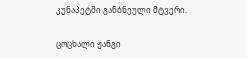კუნაპეტში განბნეული მტვერი.

ცოცხალი ჟანგი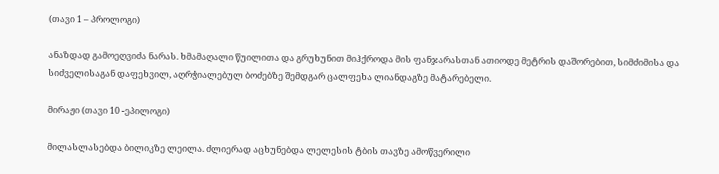(თავი 1 – პროლოგი)

ანაზდად გამოეღვიძა ნარას. ხმამაღალი წუილითა და გრუხუნით მიჰქროდა მის ფანჯარასთან ათიოდე მეტრის დაშორებით, სიმძიმისა და სიძველისაგან დაფეხვილ, აღრჭიალებულ ბოძებზე შემდგარ ცალფეხა ლიანდაგზე მატარებელი.

მირაჟი (თავი 10 -ეპილოგი)

მილასლასებდა ბილიკზე ლეილა. ძლიერად აცხუნებდა ლელესის ტბის თავზე ამოწვერილი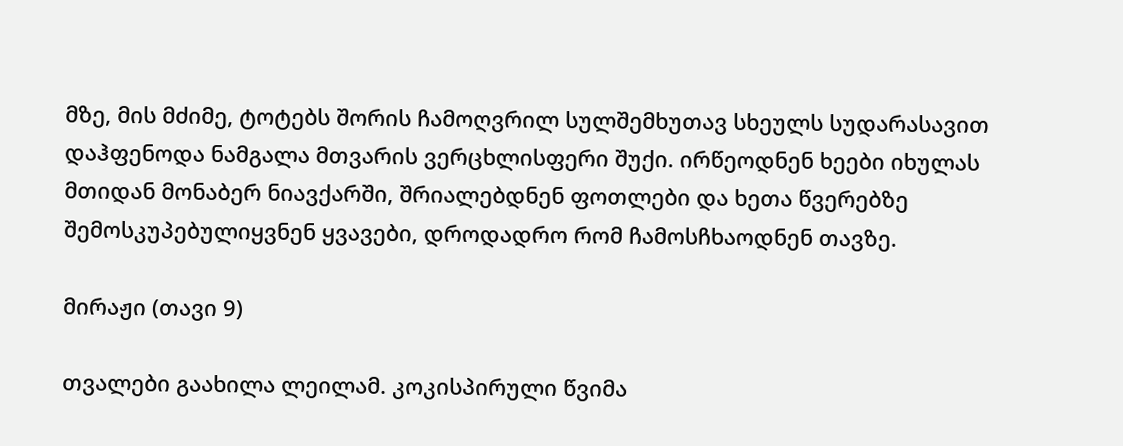მზე, მის მძიმე, ტოტებს შორის ჩამოღვრილ სულშემხუთავ სხეულს სუდარასავით დაჰფენოდა ნამგალა მთვარის ვერცხლისფერი შუქი. ირწეოდნენ ხეები იხულას მთიდან მონაბერ ნიავქარში, შრიალებდნენ ფოთლები და ხეთა წვერებზე შემოსკუპებულიყვნენ ყვავები, დროდადრო რომ ჩამოსჩხაოდნენ თავზე.

მირაჟი (თავი 9)

თვალები გაახილა ლეილამ. კოკისპირული წვიმა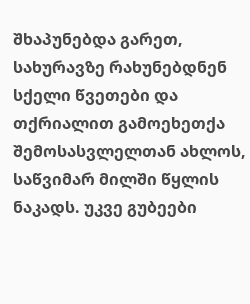შხაპუნებდა გარეთ, სახურავზე რახუნებდნენ სქელი წვეთები და თქრიალით გამოეხეთქა შემოსასვლელთან ახლოს, საწვიმარ მილში წყლის ნაკადს. უკვე გუბეები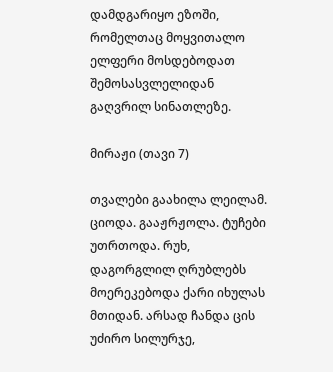დამდგარიყო ეზოში, რომელთაც მოყვითალო ელფერი მოსდებოდათ შემოსასვლელიდან გაღვრილ სინათლეზე.

მირაჟი (თავი 7)

თვალები გაახილა ლეილამ. ციოდა. გააჟრჟოლა. ტუჩები უთრთოდა. რუხ, დაგორგლილ ღრუბლებს მოერეკებოდა ქარი იხულას მთიდან. არსად ჩანდა ცის უძირო სილურჯე,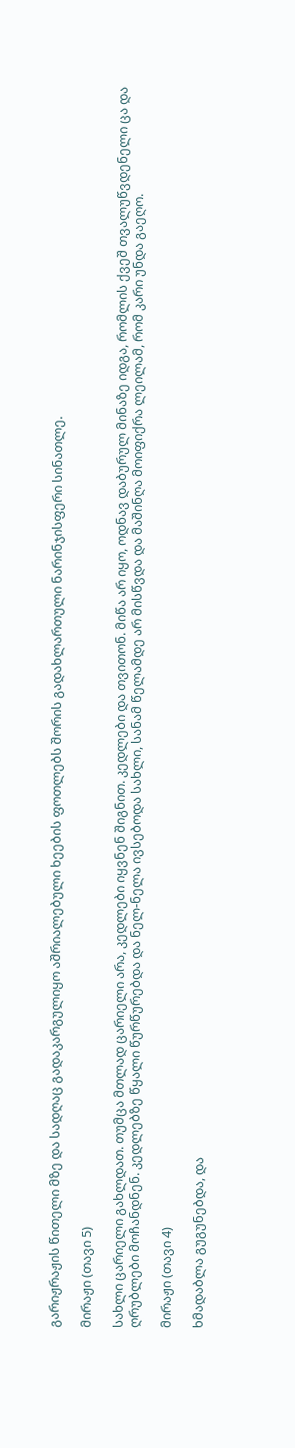გარიჟრაჟის წითელი მზე და სადღაც გადაკარგულიყო აშრიალებული ხეების ფოთლებს შორის გადახლართული ნარინჯისფერი სინათლე.

მირაჟი (თავი 5)

სახლი ცარიელი გახლდათ. თუმცა მთლად ცარიელი არა, კედლები იყვნენ შიგნით. კედლები და თვითონ. მიწა არ იყო, ოდნავ დაბურულ მინაზე იდგა, რომლის ქვეშ თვალუწვდენელი ცა და ღრუბლები მოჩანდნენ. კედლებზე წყალი წურწურებდა და ნელ-ნელა ივსებოდა სახლი, სანამ წელამდე არ მისწვდა და მაშინღა მოიფიქრა ლეილამ, რომ კარი უნდა გაეღო.

მირაჟი (თავი 4)

ხმადაბლა გუგუნებდა, და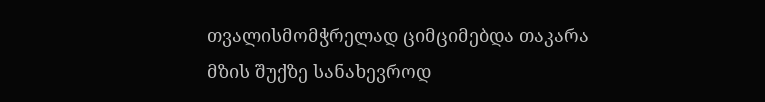თვალისმომჭრელად ციმციმებდა თაკარა მზის შუქზე სანახევროდ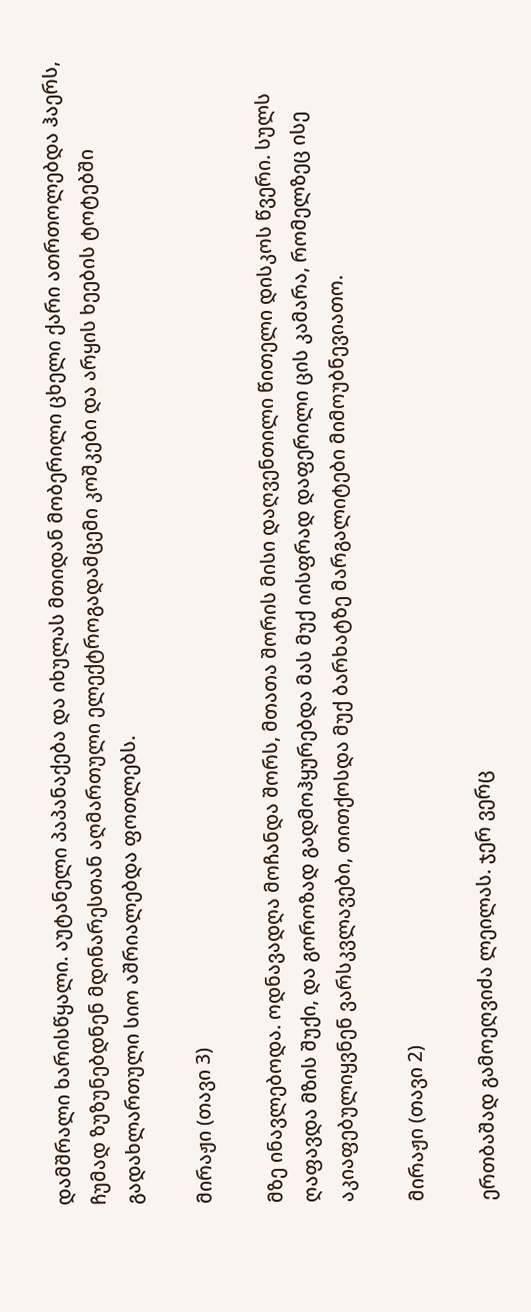დამშრალი ხარისწყალი. აუტანელი პაპანაქება და იხულას მთიდან მობერილი ცხელი ქარი ათრთოლებდა ჰაერს, ჩუმად ზუზუნებდნენ მდინარესთან აღმართული ელექტროგადამცემი კოშკები და არყის ხეების ტოტებში გადახლართული სიო აშრიალებდა ფოთლებს.

მირაჟი (თავი 3)

მზე ინავლებოდა. ოდნავადღა მოჩანდა შორს, მთათა შორის მისი დაღვენთილი წითელი დისკოს წვერი. სულს ღაფავდა მზის შუქი, და გოროზად გადმოჰყურებდა მას მუქ იისფრად დაფერილი ცის კამარა, რომელზეც ისე აკიაფებულიყვნენ ვარსკვლავები, თითქოსდა მუქ ბარხატზე მარგალიტები მიმოუბნევიათო.

მირაჟი (თავი 2)

ერთბაშად გამოეღვიძა ლეილას. ჯერ ვერც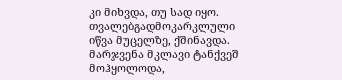კი მიხვდა, თუ სად იყო. თვალებგადმოკარკლული იწვა მუცელზე, ქშინავდა. მარჯვენა მკლავი ტანქვეშ მოჰყოლოდა,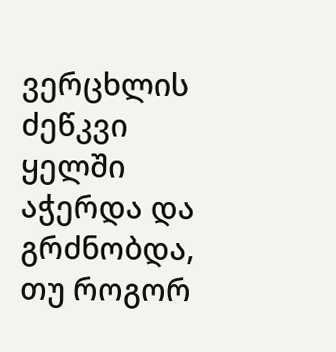ვერცხლის ძეწკვი ყელში აჭერდა და გრძნობდა, თუ როგორ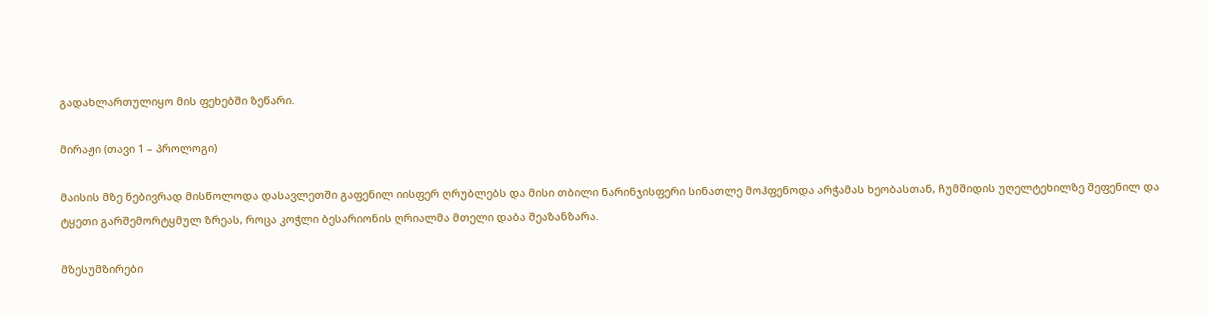გადახლართულიყო მის ფეხებში ზეწარი.

მირაჟი (თავი 1 – პროლოგი)

მაისის მზე ნებივრად მისწოლოდა დასავლეთში გაფენილ იისფერ ღრუბლებს და მისი თბილი ნარინჯისფერი სინათლე მოჰფენოდა არჭამას ხეობასთან, ჩუმშიდის უღელტეხილზე შეფენილ და ტყეთი გარშემორტყმულ ზრეას, როცა კოჭლი ბესარიონის ღრიალმა მთელი დაბა შეაზანზარა.

მზესუმზირები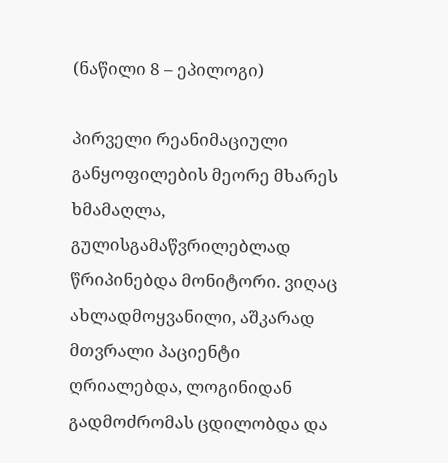(ნაწილი 8 – ეპილოგი)

პირველი რეანიმაციული განყოფილების მეორე მხარეს ხმამაღლა, გულისგამაწვრილებლად წრიპინებდა მონიტორი. ვიღაც ახლადმოყვანილი, აშკარად მთვრალი პაციენტი ღრიალებდა, ლოგინიდან გადმოძრომას ცდილობდა და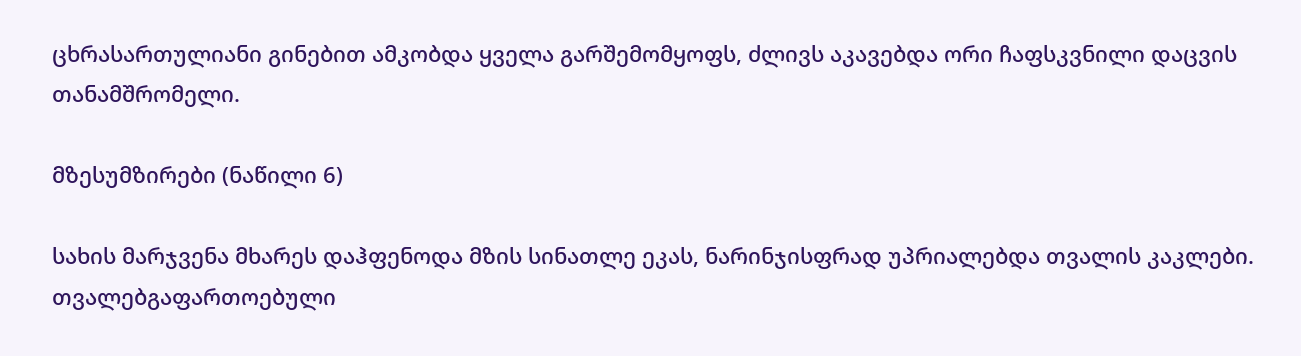ცხრასართულიანი გინებით ამკობდა ყველა გარშემომყოფს, ძლივს აკავებდა ორი ჩაფსკვნილი დაცვის თანამშრომელი.

მზესუმზირები (ნაწილი 6)

სახის მარჯვენა მხარეს დაჰფენოდა მზის სინათლე ეკას, ნარინჯისფრად უპრიალებდა თვალის კაკლები. თვალებგაფართოებული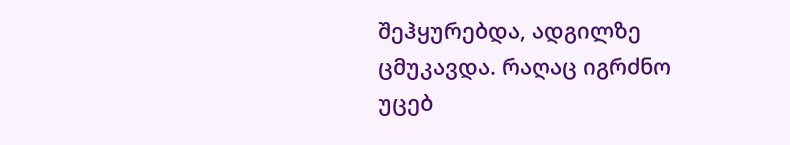შეჰყურებდა, ადგილზე ცმუკავდა. რაღაც იგრძნო უცებ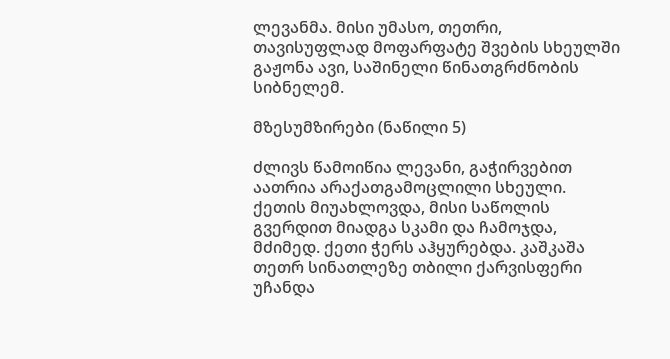ლევანმა. მისი უმასო, თეთრი, თავისუფლად მოფარფატე შვების სხეულში გაჟონა ავი, საშინელი წინათგრძნობის სიბნელემ.

მზესუმზირები (ნაწილი 5)

ძლივს წამოიწია ლევანი, გაჭირვებით აათრია არაქათგამოცლილი სხეული. ქეთის მიუახლოვდა, მისი საწოლის გვერდით მიადგა სკამი და ჩამოჯდა, მძიმედ. ქეთი ჭერს აჰყურებდა. კაშკაშა თეთრ სინათლეზე თბილი ქარვისფერი უჩანდა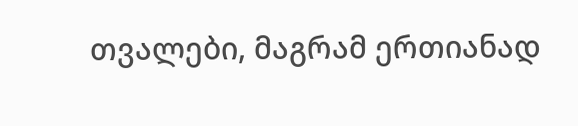თვალები, მაგრამ ერთიანად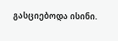გასციებოდა ისინი.